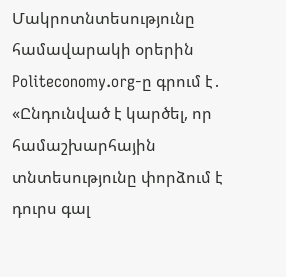Մակրոտնտեսությունը համավարակի օրերին
Politeconomy.org-ը գրում է․ «Ընդունված է կարծել, որ համաշխարհային տնտեսությունը փորձում է դուրս գալ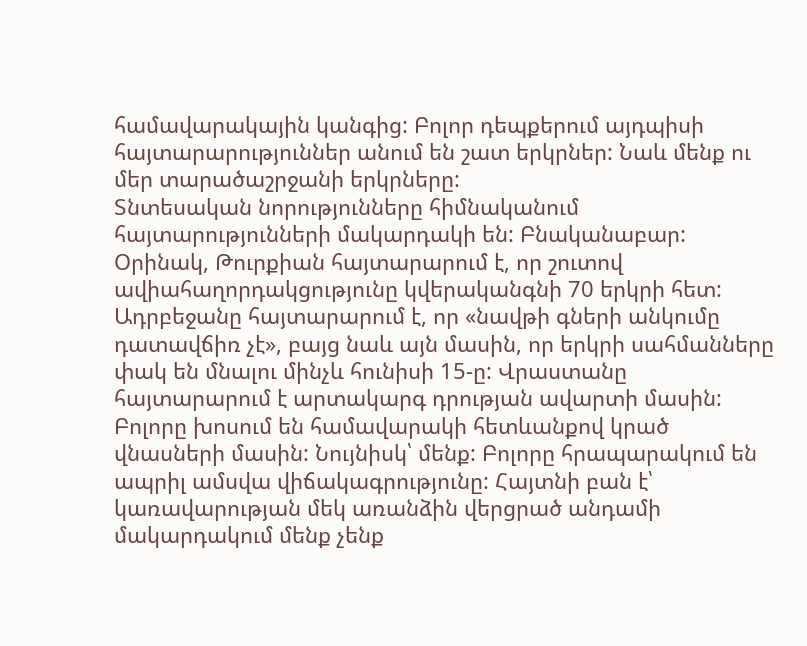համավարակային կանգից: Բոլոր դեպքերում այդպիսի հայտարարություններ անում են շատ երկրներ: Նաև մենք ու մեր տարածաշրջանի երկրները:
Տնտեսական նորությունները հիմնականում հայտարությունների մակարդակի են: Բնականաբար: Օրինակ, Թուրքիան հայտարարում է, որ շուտով ավիահաղորդակցությունը կվերականգնի 70 երկրի հետ: Ադրբեջանը հայտարարում է, որ «նավթի գների անկումը դատավճիռ չէ», բայց նաև այն մասին, որ երկրի սահմանները փակ են մնալու մինչև հունիսի 15-ը: Վրաստանը հայտարարում է արտակարգ դրության ավարտի մասին:
Բոլորը խոսում են համավարակի հետևանքով կրած վնասների մասին: Նույնիսկ՝ մենք: Բոլորը հրապարակում են ապրիլ ամսվա վիճակագրությունը: Հայտնի բան է՝ կառավարության մեկ առանձին վերցրած անդամի մակարդակում մենք չենք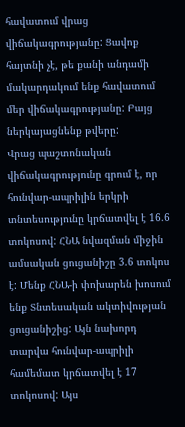հավատում վրաց վիճակագրությանը: Ցավոք հայտնի չէ, թե քանի անդամի մակարդակում ենք հավատում մեր վիճակագրությանը: Բայց ներկայացնենք թվերը:
Վրաց պաշտոնական վիճակագրությունը գրում է, որ հունվար-ապրիլին երկրի տնտեսությունը կրճատվել է 16.6 տոկոսով: ՀՆԱ նվազման միջին ամսական ցուցանիշը 3.6 տոկոս է: Մենք ՀՆԱ-ի փոխարեն խոսում ենք Տնտեսական ակտիվության ցուցանիշից: Այն նախորդ տարվա հունվար-ապրիլի համեմատ կրճատվել է 17 տոկոսով: Այս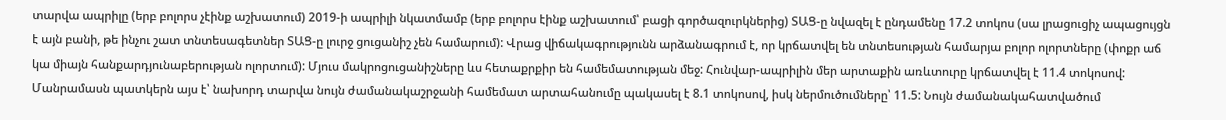տարվա ապրիլը (երբ բոլորս չէինք աշխատում) 2019-ի ապրիլի նկատմամբ (երբ բոլորս էինք աշխատում՝ բացի գործազուրկներից) ՏԱՑ-ը նվազել է ընդամենը 17.2 տոկոս (սա լրացուցիչ ապացույցն է այն բանի, թե ինչու շատ տնտեսագետներ ՏԱՑ-ը լուրջ ցուցանիշ չեն համարում): Վրաց վիճակագրությունն արձանագրում է, որ կրճատվել են տնտեսության համարյա բոլոր ոլորտները (փոքր աճ կա միայն հանքարդյունաբերության ոլորտում): Մյուս մակրոցուցանիշները ևս հետաքրքիր են համեմատության մեջ: Հունվար-ապրիլին մեր արտաքին առևտուրը կրճատվել է 11.4 տոկոսով: Մանրամասն պատկերն այս է՝ նախորդ տարվա նույն ժամանակաշրջանի համեմատ արտահանումը պակասել է 8.1 տոկոսով, իսկ ներմուծումները՝ 11.5: Նույն ժամանակահատվածում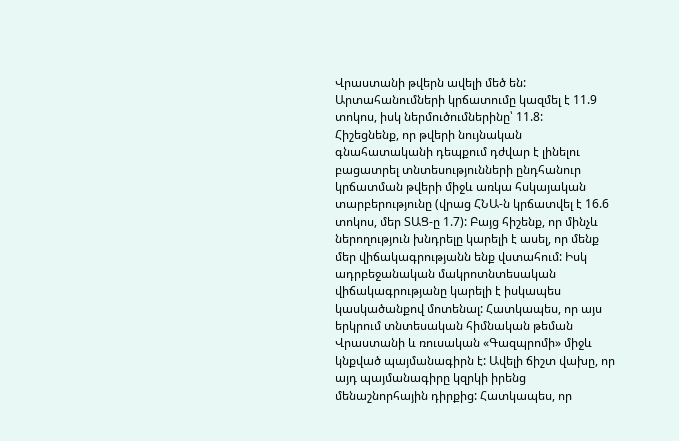Վրաստանի թվերն ավելի մեծ են: Արտահանումների կրճատումը կազմել է 11.9 տոկոս, իսկ ներմուծումներինը՝ 11.8:
Հիշեցնենք, որ թվերի նույնական գնահատականի դեպքում դժվար է լինելու բացատրել տնտեսությունների ընդհանուր կրճատման թվերի միջև առկա հսկայական տարբերությունը (վրաց ՀՆԱ-ն կրճատվել է 16.6 տոկոս, մեր ՏԱՑ-ը 1.7): Բայց հիշենք, որ մինչև ներողություն խնդրելը կարելի է ասել, որ մենք մեր վիճակագրությանն ենք վստահում: Իսկ ադրբեջանական մակրոտնտեսական վիճակագրությանը կարելի է իսկապես կասկածանքով մոտենալ: Հատկապես, որ այս երկրում տնտեսական հիմնական թեման Վրաստանի և ռուսական «Գազպրոմի» միջև կնքված պայմանագիրն է: Ավելի ճիշտ վախը, որ այդ պայմանագիրը կզրկի իրենց մենաշնորհային դիրքից: Հատկապես, որ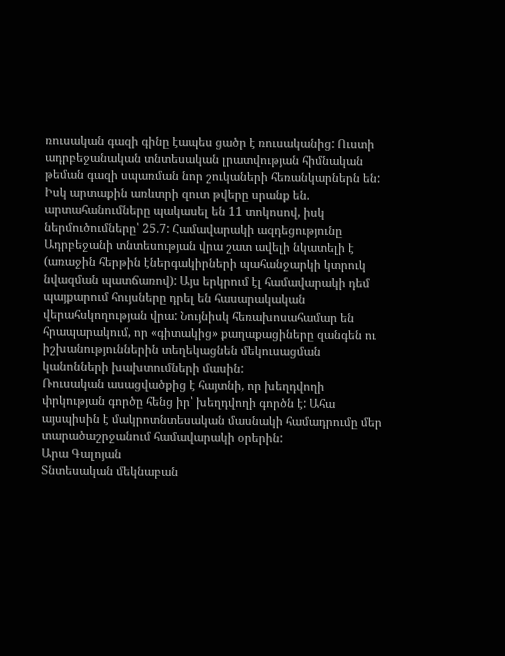ռուսական գազի գինը էապես ցածր է ռուսականից: Ուստի ադրբեջանական տնտեսական լրատվության հիմնական թեման գազի սպառման նոր շուկաների հեռանկարներն են:
Իսկ արտաքին առևտրի զուտ թվերը սրանք են. արտահանումները պակասել են 11 տոկոսով, իսկ ներմուծումները՝ 25.7: Համավարակի ազդեցությունը Ադրբեջանի տնտեսության վրա շատ ավելի նկատելի է (առաջին հերթին էներգակիրների պահանջարկի կտրուկ նվազման պատճառով): Այս երկրում էլ համավարակի դեմ պայքարում հույսները դրել են հասարակական վերահսկողության վրա: Նույնիսկ հեռախոսահամար են հրապարակում, որ «գիտակից» քաղաքացիները զանգեն ու իշխանություններին տեղեկացնեն մեկուսացման կանոնների խախտումների մասին:
Ռուսական ասացվածքից է հայտնի, որ խեղդվողի փրկության գործը հենց իր՝ խեղդվողի գործն է: Ահա այսպիսին է մակրոտնտեսական մասնակի համադրումը մեր տարածաշրջանում համավարակի օրերին:
Արա Գալոյան
Տնտեսական մեկնաբան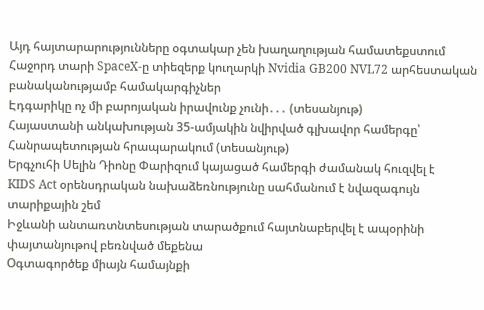Այդ հայտարարությունները օգտակար չեն խաղաղության համատեքստում
Հաջորդ տարի SpaceX-ը տիեզերք կուղարկի Nvidia GB200 NVL72 արհեստական բանականությամբ համակարգիչներ
Էդգարիկը ոչ մի բարոյական իրավունք չունի․․․ (տեսանյութ)
Հայաստանի անկախության 35-ամյակին նվիրված գլխավոր համերգը՝ Հանրապետության հրապարակում (տեսանյութ)
Երգչուհի Սելին Դիոնը Փարիզում կայացած համերգի ժամանակ հուզվել է
KIDS Act օրենսդրական նախաձեռնությունը սահմանում է նվազագույն տարիքային շեմ
Իջևանի անտառտնտեսության տարածքում հայտնաբերվել է ապօրինի փայտանյութով բեռնված մեքենա
Օգտագործեք միայն համայնքի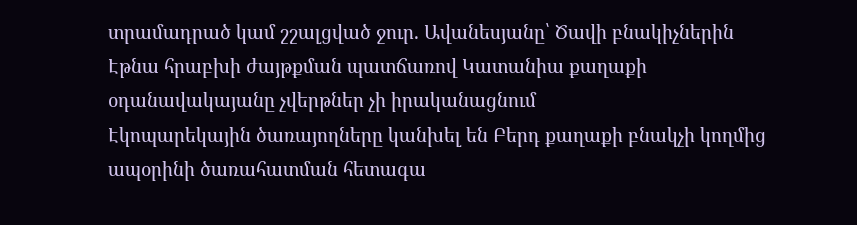տրամադրած կամ շշալցված ջուր. Ավանեսյանը՝ Ծավի բնակիչներին
Էթնա հրաբխի ժայթքման պատճառով Կատանիա քաղաքի օդանավակայանը չվերթներ չի իրականացնում
Էկոպարեկային ծառայողները կանխել են Բերդ քաղաքի բնակչի կողմից ապօրինի ծառահատման հետագա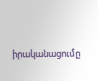իրականացումը